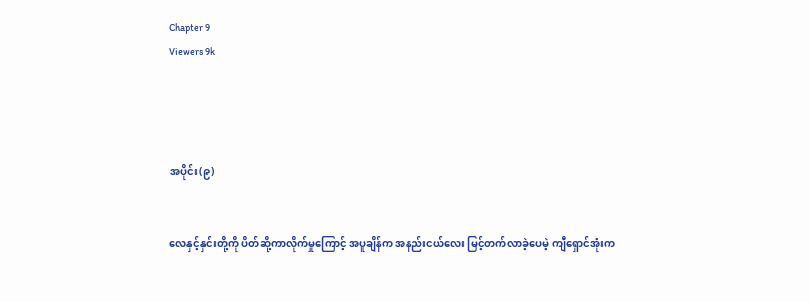Chapter 9
Viewers 9k




အပိုင်း(၉)


လေနှင့်နှင်းတို့ကို ပိတ်ဆို့ကာလိုက်မှုကြောင့် အပူချိန်က အနည်းငယ်လေး မြင့်တက်လာခဲ့ပေမဲ့ ကျီရှောင်အုံးက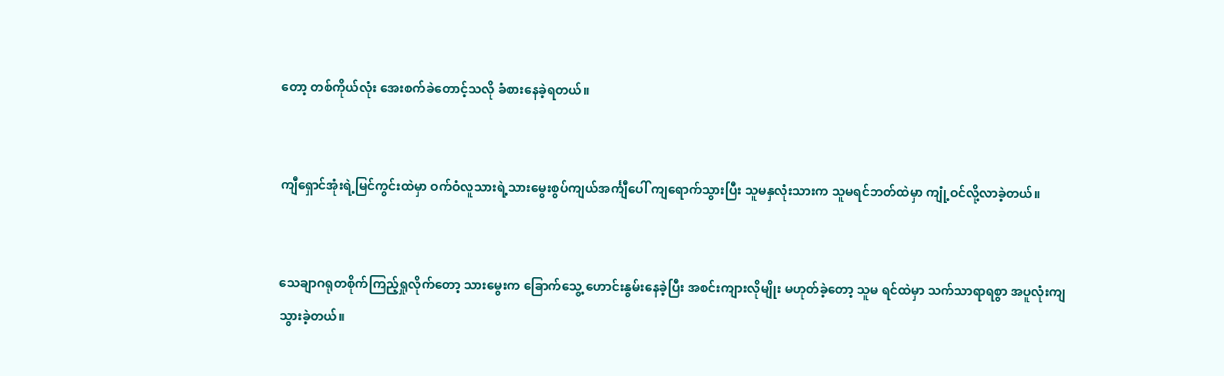တော့ တစ်ကိုယ်လုံး အေးစက်ခဲတောင့်သလို ခံစားနေခဲ့ရတယ်။


ကျီရှောင်အုံးရဲ့မြင်ကွင်းထဲမှာ ဝက်ဝံလူသားရဲ့သားမွေးစွပ်ကျယ်အင်္ကျီပေါ် ကျရောက်သွားပြီး သူမနှလုံးသားက သူမရင်ဘတ်ထဲမှာ ကျုံ့ဝင်လို့လာခဲ့တယ်။


သေချာဂရုတစိုက်ကြည့်ရှုလိုက်တော့ သားမွေးက ခြောက်သွေ့ ဟောင်းနွမ်းနေခဲ့ပြီး အစင်းကျားလိုမျိုး မဟုတ်ခဲ့တော့ သူမ ရင်ထဲမှာ သက်သာရာရစွာ အပူလုံးကျသွားခဲ့တယ်။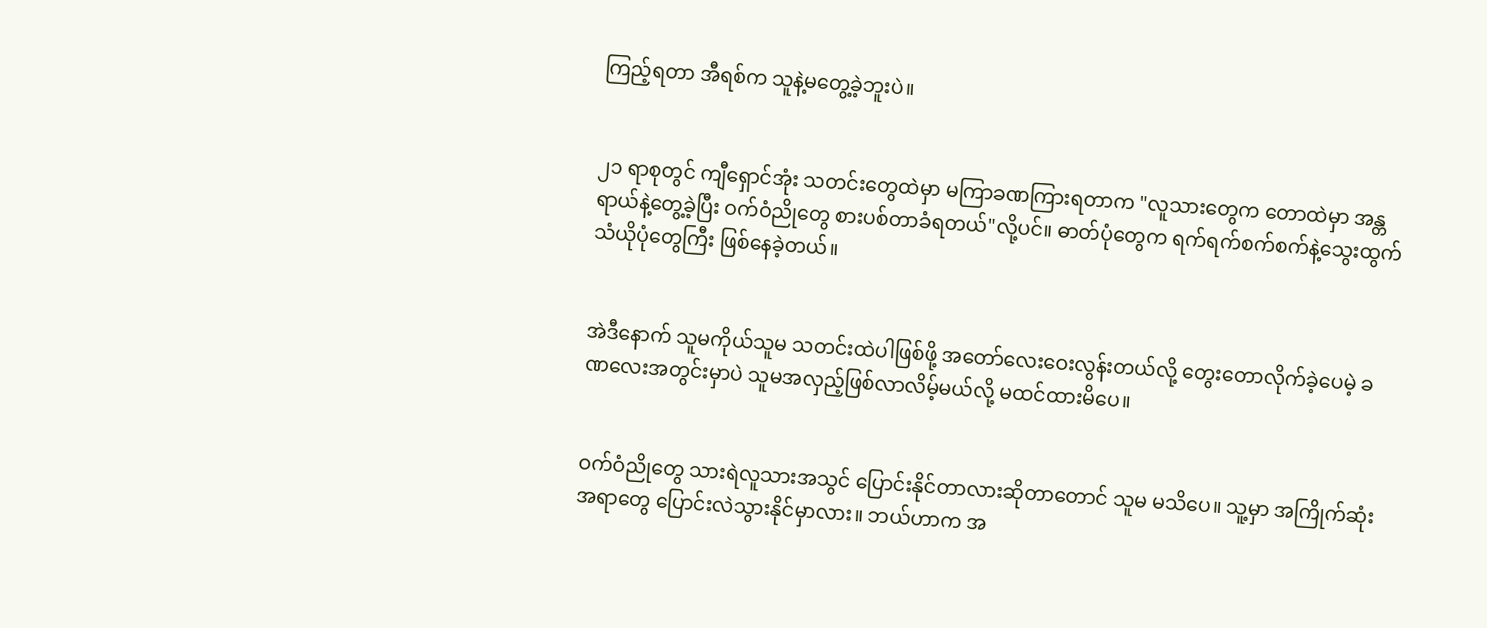ကြည့်ရတာ အီရစ်က သူနဲ့မတွေ့ခဲ့ဘူးပဲ။


၂၁ ရာစုတွင် ကျီရှောင်အုံး သတင်းတွေထဲမှာ မကြာခဏကြားရတာက "လူသားတွေက တောထဲမှာ အန္တရာယ်နဲ့တွေ့ခဲ့ပြီး ဝက်ဝံညိုတွေ စားပစ်တာခံရတယ်"လို့ပင်။ ဓာတ်ပုံတွေက ရက်ရက်စက်စက်နဲ့သွေးထွက်သံယိုပုံတွေကြီး ဖြစ်နေခဲ့တယ်။


အဲဒီနောက် သူမကိုယ်သူမ သတင်းထဲပါဖြစ်ဖို့ အတော်လေးဝေးလွန်းတယ်လို့ တွေးတောလိုက်ခဲ့ပေမဲ့ ခဏလေးအတွင်းမှာပဲ သူမအလှည့်ဖြစ်လာလိမ့်မယ်လို့ မထင်ထားမိပေ။


ဝက်ဝံညိုတွေ သားရဲလူသားအသွင် ပြောင်းနိုင်တာလားဆိုတာတောင် သူမ မသိပေ။ သူ့မှာ အကြိုက်ဆုံးအရာတွေ ပြောင်းလဲသွားနိုင်မှာလား။ ဘယ်ဟာက အ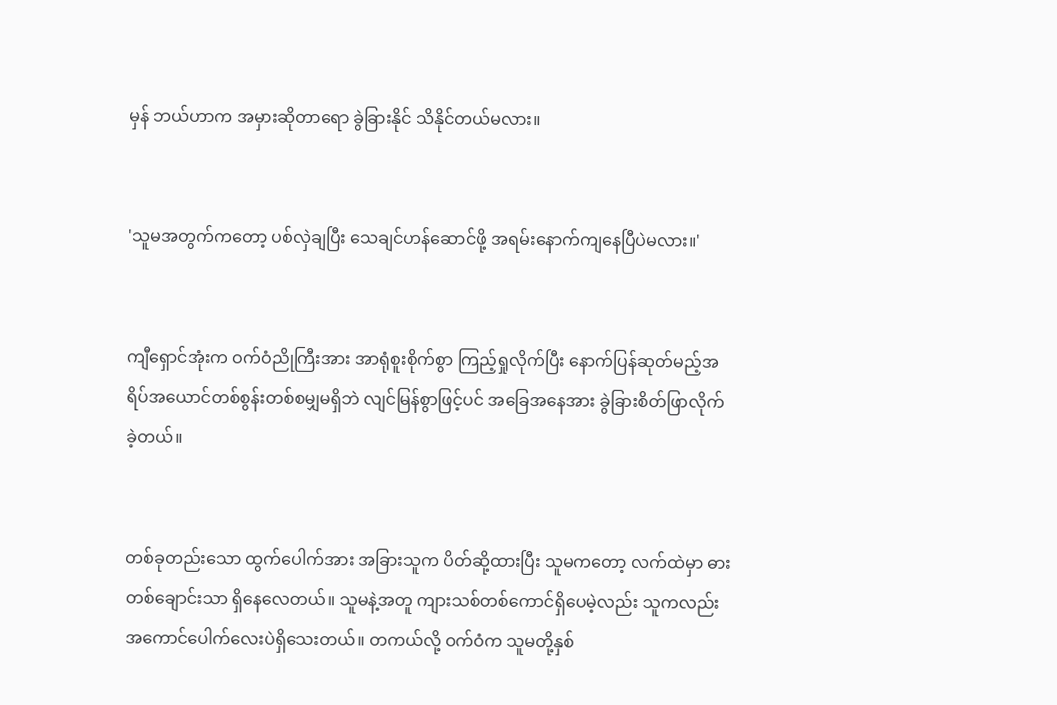မှန် ဘယ်ဟာက အမှားဆိုတာရော ခွဲခြားနိုင် သိနိုင်တယ်မလား။


'သူမအတွက်ကတော့ ပစ်လှဲချပြီး သေချင်ဟန်ဆောင်ဖို့ အရမ်းနောက်ကျနေပြီပဲမလား။'


ကျီရှောင်အုံးက ဝက်ဝံညိုကြီးအား အာရုံစူးစိုက်စွာ ကြည့်ရှုလိုက်ပြီး နောက်ပြန်ဆုတ်မည့်အရိပ်အယောင်တစ်စွန်းတစ်စမျှမရှိဘဲ လျင်မြန်စွာဖြင့်ပင် အခြေအနေအား ခွဲခြားစိတ်ဖြာလိုက်ခဲ့တယ်။


တစ်ခုတည်းသော ထွက်ပေါက်အား အခြားသူက ပိတ်ဆို့ထားပြီး သူမကတော့ လက်ထဲမှာ ဓားတစ်ချောင်းသာ ရှိနေလေတယ်။ သူမနဲ့အတူ ကျားသစ်တစ်ကောင်ရှိပေမဲ့လည်း သူကလည်း အကောင်ပေါက်လေးပဲရှိသေးတယ်။ တကယ်လို့ ဝက်ဝံက သူမတို့နှစ်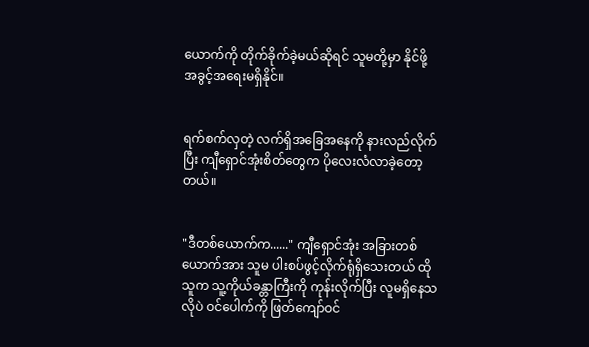ယောက်ကို တိုက်ခိုက်ခဲ့မယ်ဆိုရင် သူမတို့မှာ နိုင်ဖို့ အခွင့်အရေးမရှိနိုင်။


ရက်စက်လှတဲ့ လက်ရှိအခြေအနေကို နားလည်လိုက်ပြီး ကျီရှောင်အုံးစိတ်တွေက ပိုလေးလံလာခဲ့တော့တယ်။


"ဒီတစ်ယောက်က......" ကျီရှောင်အုံး အခြားတစ်ယောက်အား သူမ ပါးစပ်ဖွင့်လိုက်ရုံရှိသေးတယ် ထိုသူက သူ့ကိုယ်ခန္တာကြီးကို ကုန်းလိုက်ပြီး လူမရှိနေသလိုပဲ ဝင်ပေါက်ကို ဖြတ်ကျော်ဝင်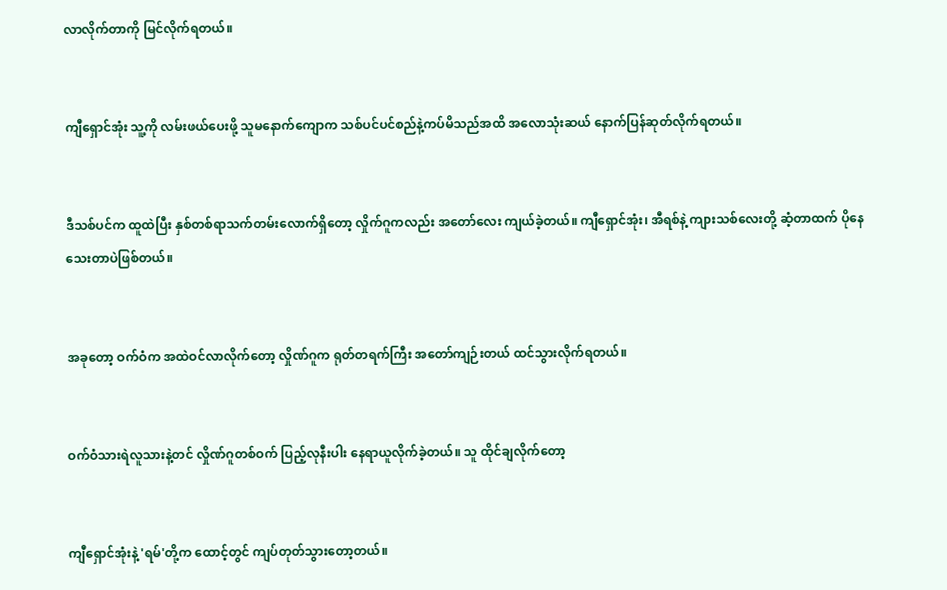လာလိုက်တာကို မြင်လိုက်ရတယ်။


ကျီရှောင်အုံး သူ့ကို လမ်းဖယ်ပေးဖို့ သူမနောက်ကျောက သစ်ပင်ပင်စည်နဲ့ကပ်မိသည်အထိ အလောသုံးဆယ် နောက်ပြန်ဆုတ်လိုက်ရတယ်။


ဒီသစ်ပင်က ထူထဲပြီး နှစ်တစ်ရာသက်တမ်းလောက်ရှိတော့ လှိုက်ဂူကလည်း အတော်လေး ကျယ်ခဲ့တယ်။ ကျီရှောင်အုံး၊ အီရစ်နဲ့ ကျားသစ်လေးတို့ ဆံ့တာထက် ပိုနေသေးတာပဲဖြစ်တယ်။


အခုတော့ ဝက်ဝံက အထဲဝင်လာလိုက်တော့ လှိုဏ်ဂူက ရုတ်တရက်ကြီး အတော်ကျဉ်းတယ် ထင်သွားလိုက်ရတယ်။


ဝက်ဝံသားရဲလူသားနဲ့တင် လှိုဏ်ဂူတစ်ဝက် ပြည့်လုနီးပါး နေရာယူလိုက်ခဲ့တယ်။ သူ ထိုင်ချလိုက်တော့


ကျီရှောင်အုံးနဲ့ 'ရမ်'တို့က ထောင့်တွင် ကျပ်တုတ်သွားတော့တယ်။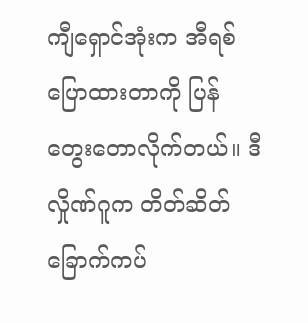ကျီရှောင်အုံးက အီရစ်ပြောထားတာကို ပြန်တွေး‌တောလိုက်တယ်။ ဒီလှိုဏ်ဂူက တိတ်ဆိတ်ခြောက်ကပ်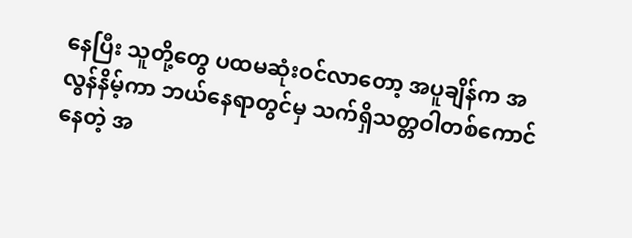နေပြီး သူတို့တွေ ပထမဆုံးဝင်လာတော့ အပူချိန်က အလွန်နိမ့်ကာ ဘယ်နေရာတွင်မှ သက်ရှိသတ္တဝါတစ်ကောင်နေတဲ့ အ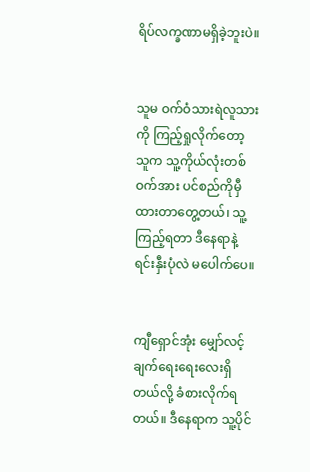ရိပ်လက္ခဏာမရှိခဲ့ဘူးပဲ။


သူမ ဝက်ဝံသားရဲလူသားကို ကြည့်ရှုလိုက်တော့ သူက သူ့ကိုယ်လုံးတစ်ဝက်အား ပင်စည်ကိုမှီထားတာတွေ့တယ်၊ သူ့ကြည့်ရတာ ဒီနေရာနဲ့ ရင်းနှီးပုံလဲ မပေါက်ပေ။


ကျီရှောင်အုံး မျှော်လင့်ချက်ရေးရေးလေးရှိတယ်လို့ ခံစားလိုက်ရတယ်။ ဒီနေရာက သူ့ပိုင်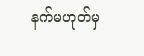နက်မဟုတ်မှ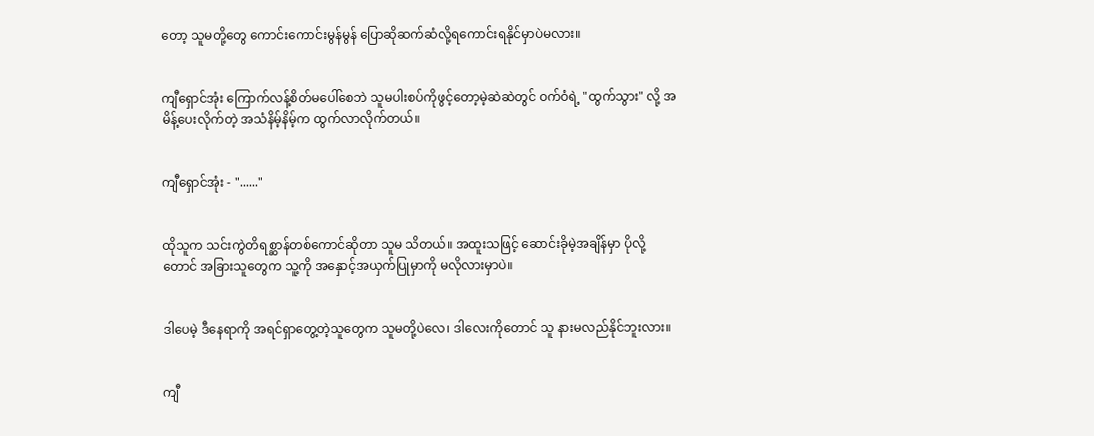တော့ သူမတို့တွေ ကောင်းကောင်းမွန်မွန် ပြောဆိုဆက်ဆံလို့ရကောင်းရနိုင်မှာပဲမလား။


ကျီရှောင်အုံး ကြောက်လန့်စိတ်မပေါ်စေဘဲ သူမပါးစပ်ကိုဖွင့်တော့မဲ့ဆဲဆဲတွင် ဝက်ဝံရဲ့ "ထွက်သွား" လို့ အမိန့်ပေးလိုက်တဲ့ အသံနိမ့်နိမ့်က ထွက်လာလိုက်တယ်။


ကျီရှောင်အုံး - "......"


ထိုသူက သင်းကွဲတိရစ္ဆာန်တစ်ကောင်ဆိုတာ သူမ သိတယ်။ အထူးသဖြင့် ဆောင်းခိုမဲ့အချိန်မှာ ပိုလို့တောင် အခြားသူတွေက သူ့ကို အနှောင့်အယှက်ပြုမှာကို မလိုလားမှာပဲ။


ဒါပေမဲ့ ဒီနေရာကို အရင်ရှာတွေ့တဲ့သူတွေက သူမတို့ပဲလေ၊ ဒါလေးကိုတောင် သူ နားမလည်နိုင်ဘူးလား။


ကျီ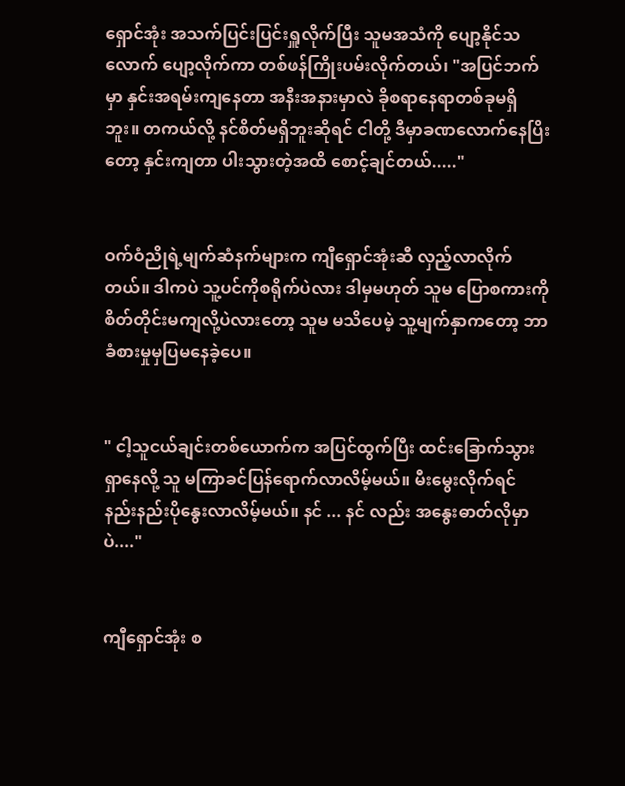ရှောင်အုံး အသက်ပြင်းပြင်းရှူလိုက်ပြီး သူမအသံကို ပျော့နိုင်သလောက် ပျော့လိုက်ကာ တစ်ဖန်ကြိုးပမ်းလိုက်တယ်၊ "အပြင်ဘက်မှာ နှင်းအရမ်းကျနေတာ အနီးအနားမှာလဲ ခိုစရာနေရာတစ်ခုမရှိဘူး။ တကယ်လို့ နင်စိတ်မရှိဘူးဆိုရင် ငါတို့ ဒီမှာခဏလောက်နေပြိးတော့ နှင်းကျတာ ပါးသွားတဲ့အထိ စောင့်ချင်တယ်....."


ဝက်ဝံညိုရဲ့မျက်ဆံနက်များက ကျီရှောင်အုံးဆီ လှည့်လာလိုက်တယ်။ ဒါကပဲ သူ့ပင်ကိုစရိုက်ပဲလား ဒါမှမဟုတ် သူမ ပြောစကားကို စိတ်တိုင်းမကျလို့ပဲလားတော့ သူမ မသိပေမဲ့ သူ့မျက်နှာကတော့ ဘာခံစားမှုမှပြမနေခဲ့ပေ။


" ငါ့သူငယ်ချင်းတစ်ယောက်က အပြင်ထွက်ပြီး ထင်းခြောက်သွားရှာနေလို့ သူ မကြာခင်ပြန်ရောက်လာလိမ့်မယ်။ မီးမွေးလိုက်ရင် နည်းနည်းပိုနွေးလာလိမ့်မယ်။ နင် ... နင် လည်း အနွေးဓာတ်လိုမှာပဲ...."


ကျီရှောင်အုံး စ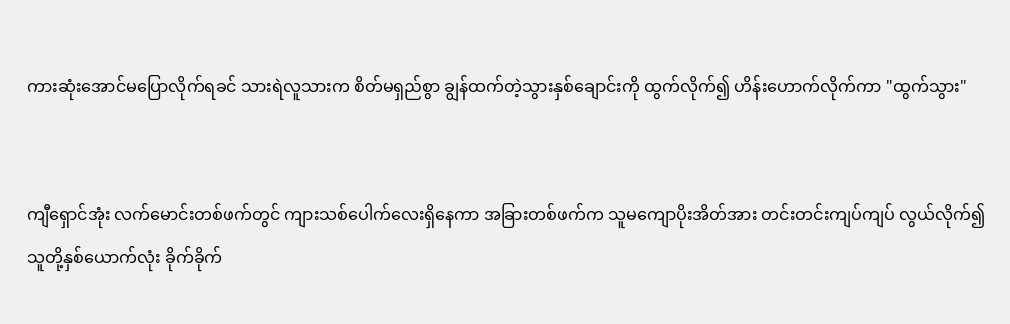ကားဆုံးအောင်မပြောလိုက်ရခင် သားရဲလူသားက စိတ်မရှည်စွာ ချွန်ထက်တဲ့သွားနှစ်ချောင်းကို ထွက်လိုက်၍ ဟိန်းဟောက်လိုက်ကာ "ထွက်သွား"


ကျီရှောင်အုံး လက်မောင်းတစ်ဖက်တွင် ကျားသစ်ပေါက်လေးရှိနေကာ အခြားတစ်ဖက်က သူမကျောပိုးအိတ်အား တင်းတင်းကျပ်ကျပ် လွယ်လိုက်၍ သူတို့နှစ်ယောက်လုံး ခိုက်ခိုက်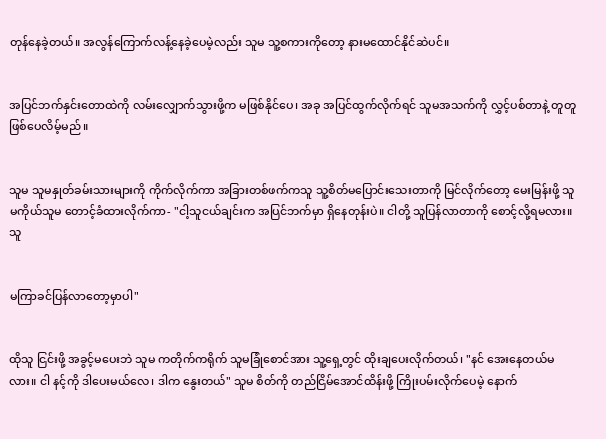တုန်နေခဲ့တယ်။ အလွန်ကြောက်လန့်နေခဲ့ပေမဲ့လည်း သူမ သူ့စကားကိုတော့ နားမထောင်နိုင်ဆဲပင်။


အပြင်ဘက်နှင်းတောထဲကို လမ်းလျှောက်သွားဖို့က မဖြစ်နိုင်ပေ၊ အခု အပြင်ထွက်လိုက်ရင် သူမအသက်ကို လွှင့်ပစ်တာနဲ့ တူတူဖြစ်ပေလိမ့်မည်။


သူမ သူမနှုတ်ခမ်းသားများကို ကိုက်လိုက်ကာ အခြားတစ်ဖက်ကသူ သူ့စိတ်မပြောင်းသေးတာကို မြင်လိုက်တော့ မေးမြန်းဖို့ သူမကိုယ်သူမ တောင့်ခံထားလိုက်ကာ- "ငါ့သူငယ်ချင်းက အပြင်ဘက်မှာ ရှိနေတုန်းပဲ။ ငါတို့ သူပြန်လာတာကို စောင့်လို့ရမလား။ သူ


မကြာခင်ပြန်လာတော့မှာပါ"


ထိုသူ ငြင်းဖို့ အခွင့်မပေးဘဲ သူမ ကတိုက်ကရိုက် သူမခြုံစောင်အား သူ့ရှေ့တွင် ထိုးချပေးလိုက်တယ်၊ "နင် အေးနေတယ်မလား။ ငါ နင့်ကို ဒါပေးမယ်လေ၊ ဒါက နွေးတယ်" သူမ စိတ်ကို တည်ငြိမ်အောင်ထိန်းဖို့ ကြိုးပမ်းလိုက်ပေမဲ့ နောက်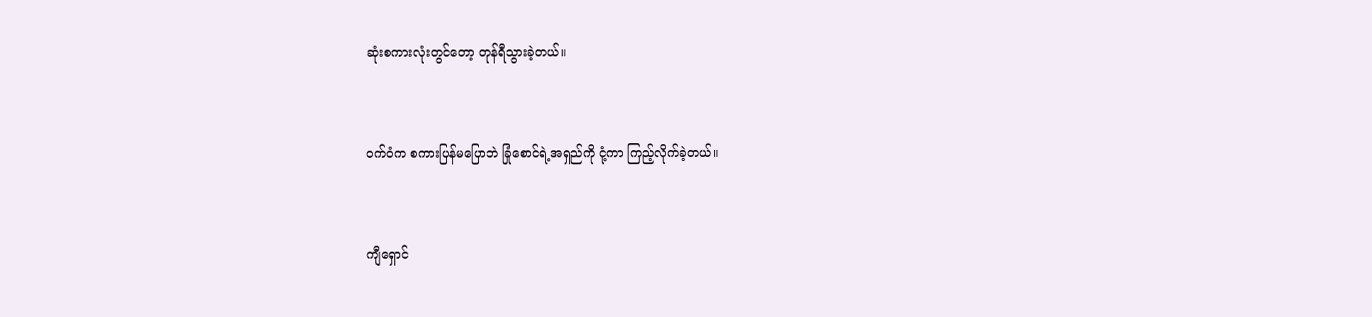ဆုံးစကားလုံးတွင်တော့ တုန်ရီသွားခဲ့တယ်။


ဝက်ဝံက စကားပြန်မပြောဘဲ ခြုံစောင်ရဲ့အရှည်ကို ငုံ့ကာ ကြည့်လိုက်ခဲ့တယ်။


ကျီရှောင်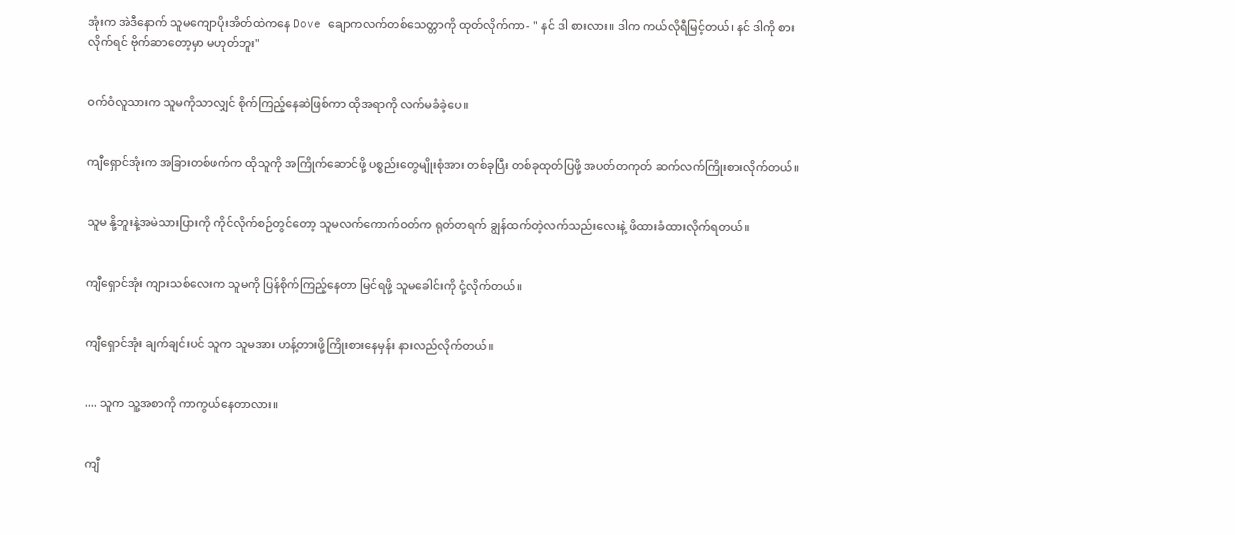အုံးက အဲဒီနောက် သူမကျောပိုးအိတ်ထဲကနေ Dove ချောကလက်တစ်သေတ္တာကို ထုတ်လိုက်ကာ- " နင် ဒါ စားလား။ ဒါက ကယ်လိုရီမြင့်တယ်၊ နင် ဒါကို စားလိုက်ရင် ဗိုက်ဆာတော့မှာ မဟုတ်ဘူး"


ဝက်ဝံလူသားက သူမကိုသာလျှင် စိုက်ကြည့်နေဆဲဖြစ်ကာ ထိုအရာကို လက်မခံခဲ့ပေ။


ကျီရှောင်အုံးက အခြားတစ်ဖက်က ထိုသူကို အကြိုက်ဆောင်ဖို့ ပစ္စည်းတွေမျိုးစုံအား တစ်ခုပြီး တစ်ခုထုတ်ပြဖို့ အပတ်တကုတ် ဆက်လက်ကြိုးစားလိုက်တယ်။


သူမ နို့ဘူးနဲ့အမဲသားပြားကို ကိုင်လိုက်စဉ်တွင်တော့ သူမလက်ကောက်ဝတ်က ရုတ်တရက် ချွန်ထက်တဲ့လက်သည်းလေးနဲ့ ဖိထားခံထားလိုက်ရတယ်။


ကျီရှောင်အုံး ကျားသစ်လေးက သူမကို ပြန်စိုက်ကြည့်နေတာ မြင်ရဖို့ သူမခေါင်းကို ငုံ့လိုက်တယ်။


ကျီရှောင်အုံး ချက်ချင်းပင် သူက သူမအား ဟန့်တားဖို့ကြိုးစားနေမှန်း နားလည်လိုက်တယ်။


.... သူက သူ့အစာကို ကာကွယ်နေတာလား။


ကျီ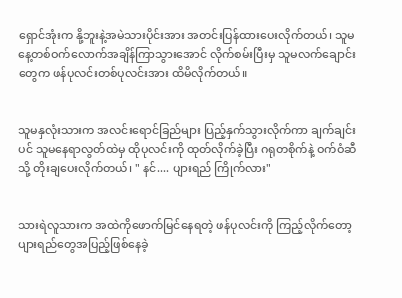ရှောင်အုံးက နို့ဘူးနဲ့အမဲသားပိုင်းအား အတင်းပြန်ထားပေးလိုက်တယ်၊ သူမ နေ့တစ်ဝက်လောက်အချိန်ကြာသွားအောင် လိုက်စမ်းပြီးမှ သူမလက်ချောင်းတွေက ဖန်ပုလင်းတစ်ပုလင်းအား ထိမိလိုက်တယ်။


သူမနှလုံးသားက အလင်းရောင်ခြည်များ ပြည့်နှက်သွားလိုက်ကာ ချက်ချင်းပင် သူမနေရာလွတ်ထဲမှ ထိုပုလင်းကို ထုတ်လိုက်ခဲ့ပြီး ဂရုတစိုက်နဲ့ ဝက်ဝံဆီသို့ တိုးချပေးလိုက်တယ်၊ " နင်.... ပျားရည် ကြိုက်လား"


သားရဲလူသားက အထဲကိုဖောက်မြင်နေရတဲ့ ဖန်ပုလင်းကို ကြည့်လိုက်တော့ ပျားရည်တွေအပြည့်ဖြစ်နေခဲ့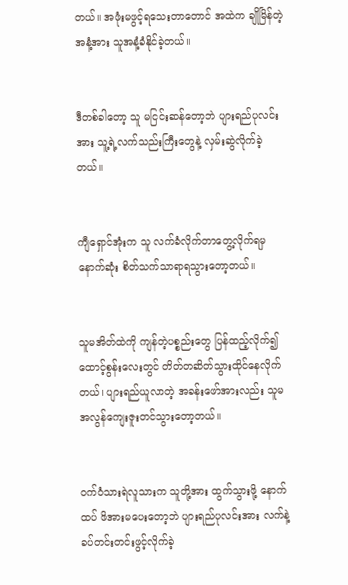တယ်။ အဖုံးမဖွင့်ရသေးတာတောင် အထဲက ချိုမြိန်တဲ့အနံ့အား သူအနံ့ခံနိုင်ခဲ့တယ်။


ဒီတစ်ခါတော့ သူ မငြင်းဆန်တော့ဘဲ ပျားရည်ပုလင်းအား သူ့ရဲ့လက်သည်းကြီးတွေနဲ့ လှမ်းဆွဲလိုက်ခဲ့တယ်။


ကျီရှောင်အုံးက သူ လက်ခံလိုက်တာတွေ့လိုက်ရမှ နောက်ဆုံး စိတ်သက်သာရာရသွားတော့တယ်။


သူမအိတ်ထဲကို ကျန်တဲ့ပစ္စည်းတွေ ပြန်ထည့်လိုက်၍ ထောင့်စွန်းလေးတွင် တိတ်တဆိတ်သွားထိုင်နေလိုက်တယ်၊ ပျားရည်ယူလာတဲ့ အခန်းဖော်အားလည်း သူမ အလွန်ကျေးဇူးတင်သွားတော့တယ်။


ဝက်ဝံသားရဲလူသားက သူတို့အား ထွက်သွားဖို့ နောက်ထပ် ဖိအားမပေးတော့ဘဲ ပျားရည်ပုလင်းအား လက်နဲ့ခပ်တင်းတင်းဖွင့်လိုက်ခဲ့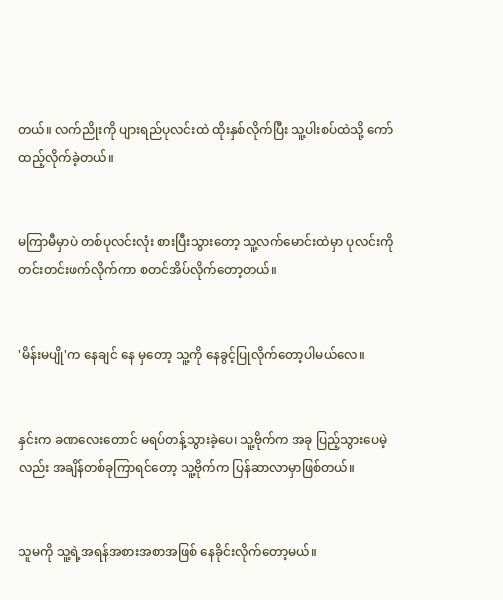တယ်။ လက်ညိုးကို ပျားရည်ပုလင်းထဲ ထိုးနှစ်လိုက်ပြီး သူ့ပါးစပ်ထဲသို့ ကော်ထည့်လိုက်ခဲ့တယ်။


မကြာမီမှာပဲ တစ်ပုလင်းလုံး စားပြီးသွားတော့ သူ့လက်မောင်းထဲမှာ ပုလင်းကို တင်းတင်းဖက်လိုက်ကာ စတင်အိပ်လိုက်တော့တယ်။


'မိန်းမပျို'က နေချင် နေ မှတော့ သူ့ကို နေခွင့်ပြုလိုက်တော့ပါမယ်လေ။


နှင်းက ခဏလေးတောင် မရပ်တန့်သွားခဲ့ပေ၊ သူ့ဗိုက်က အခု ပြည့်သွားပေမဲ့လည်း အချိန်တစ်ခုကြာရင်တော့ သူ့ဗိုက်က ပြန်ဆာလာမှာဖြစ်တယ်။


သူမကို သူ့ရဲ့အရန်အစားအစာအဖြစ် နေခိုင်းလိုက်တော့မယ်။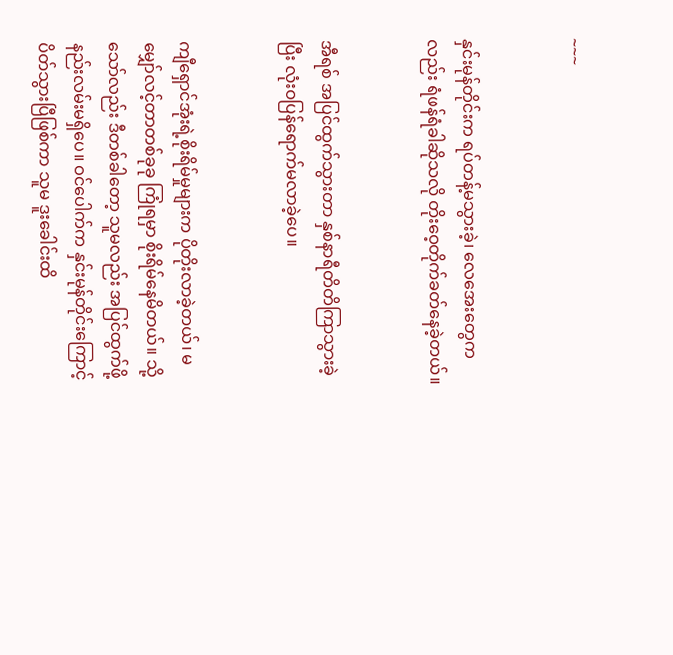~~~


နှင်းမုန်တိုင်းက ရပ်တန့်မသွားခဲ့၊ လေအေးတွေကလည်း ရံဖန်ရံခါဆိုသလို တိုးဝေ့တိုက်ခတ်နေခဲ့တယ်။


အီရစ် အပြင်ထွက်သွားတာ နှစ်နာရီတိတိကြာသွားခဲ့ပြီး လုံးဝပြန်ရောက်မလာခဲ့ပေ။


ကျီရှောင်အုံးရဲ့စိုးရိမ်မှုများက ပိုတိုးလာခဲ့တယ်၊ မမျှော်လင့်တာတစ်ခုခု ကြုံရမှာ စိုးရိမ်နေမိတယ်။ သို့သော်လည်း ဒီတစ်ခါတော့ သူမလည်း အပြင်ထွက်ဖို့ နည်းလမ်းမရှိပေ။ ဝင်ပေါက်က နှင်းမုန်တိုင်းကြောင့် ပိတ်သွားပြီဖြစ်ကာ သူမ ဒူးခေါင်းထိ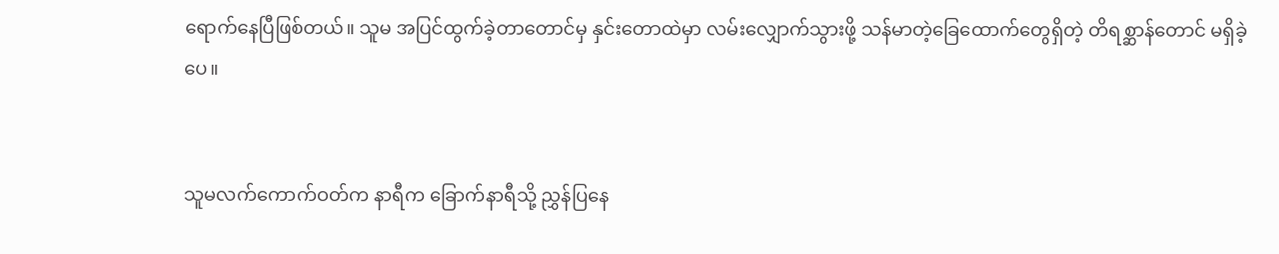ရောက်နေပြီဖြစ်တယ်။ သူမ အပြင်ထွက်ခဲ့တာတောင်မှ နှင်းတောထဲမှာ လမ်းလျှောက်သွားဖို့ သန်မာတဲ့ခြေထောက်တွေရှိတဲ့ တိရစ္ဆာန်တောင် မရှိခဲ့ပေ။


သူမလက်ကောက်ဝတ်က နာရီက ခြောက်နာရီသို့ ညွှန်ပြနေ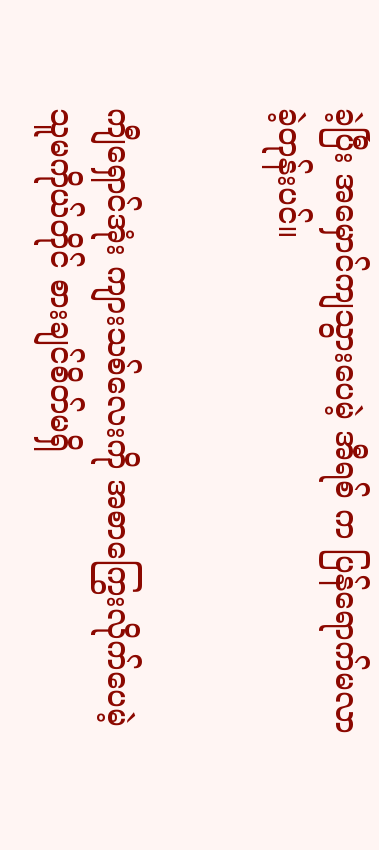ခဲ့ပြီး အမှောင်ကျသွားပေမဲ့ အီရစ် က ပြန်ရောက်မလာခဲ့တုန်းပင်။


ကျီရှောင်အုံး ကျားသစ်လေးကို အစာကြွေးလိုက်ပေမဲ့ သူမကိုယ်တိုင် စားချင်စိတ်မရှိ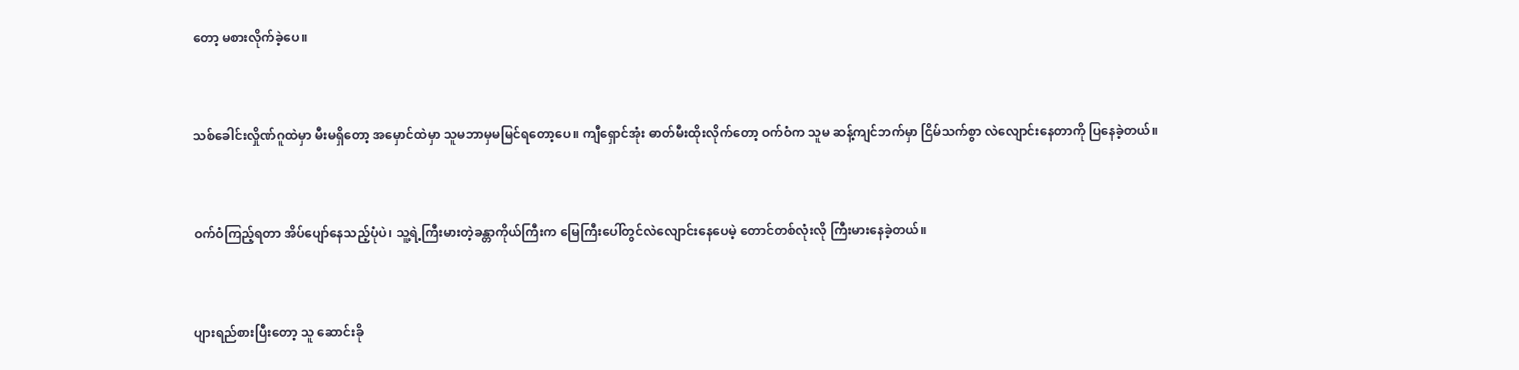တော့ မစားလိုက်ခဲ့ပေ။


သစ်ခေါင်းလှိုဏ်ဂူထဲမှာ မီးမရှိတော့ အမှောင်ထဲမှာ သူမဘာမှမမြင်ရတော့ပေ။ ကျီရှောင်အုံး ဓာတ်မီးထိုးလိုက်တော့ ဝက်ဝံက သူမ ဆန့်ကျင်ဘက်မှာ ငြိမ်သက်စွာ လဲလျောင်းနေတာကို ပြနေခဲ့တယ်။


ဝက်ဝံကြည့်ရတာ အိပ်ပျော်နေသည့်ပုံပဲ၊ သူ့ရဲ့ကြီးမားတဲ့ခန္တာကိုယ်ကြီးက မြေကြီးပေါ်တွင်လဲလျောင်းနေပေမဲ့ တောင်တစ်လုံးလို ကြီးမားနေခဲ့တယ်။


ပျားရည်စားပြီးတော့ သူ ဆောင်းခို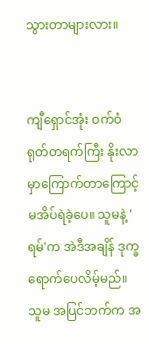သွားတာများလား။


ကျီရှောင်အုံး ဝက်ဝံ ရုတ်တရက်ကြီး နိုးလာမှာကြောက်တာကြောင့် မအိပ်ရဲခဲ့ပေ။ သူမနဲ့ 'ရမ်'က အဲဒီအချိန် ဒုက္ခရောက်ပေလိမ့်မည်။ သူမ အပြင်ဘက်က အ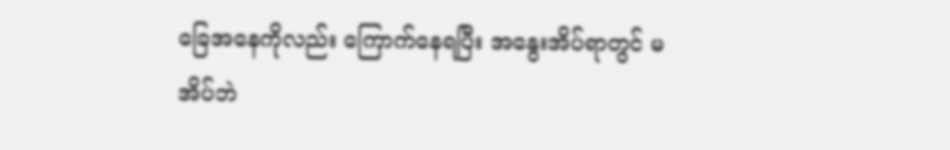ခြေအနေကိုလည်း ကြောက်နေရပြီး အနွေးအိပ်ရာတွင် မအိပ်ဘဲ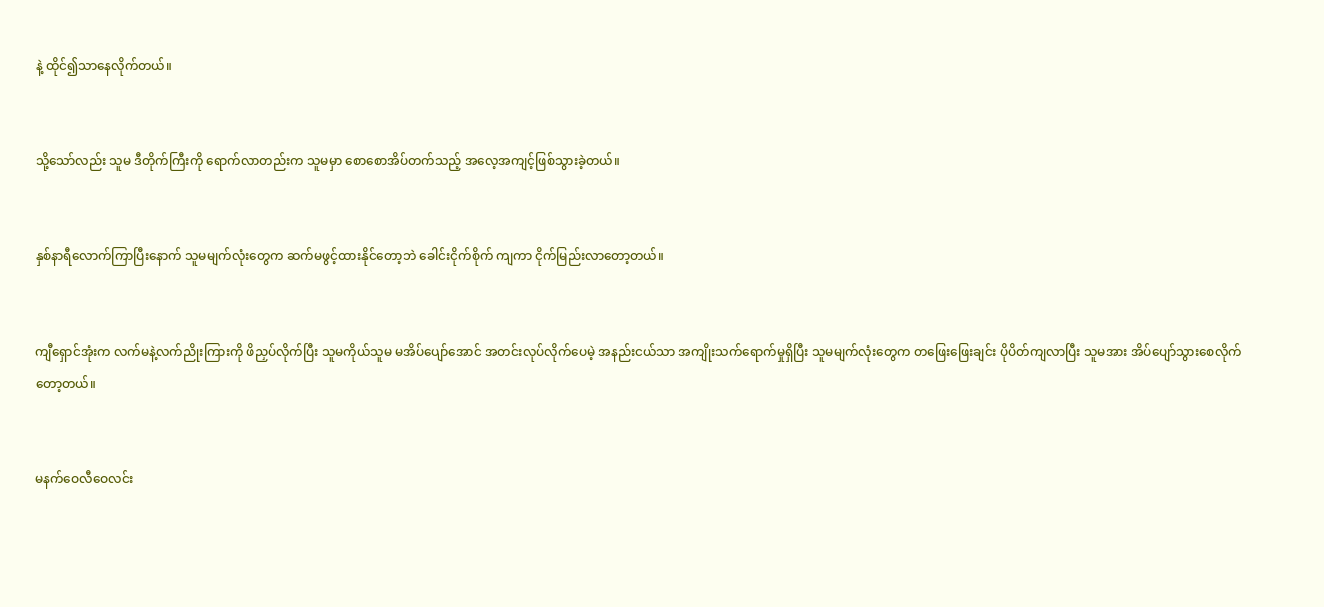နဲ့ ထိုင်၍သာနေလိုက်တယ်။


သို့သော်လည်း သူမ ဒီတိုက်ကြီးကို ရောက်လာတည်းက သူမမှာ စောစောအိပ်တက်သည့် အလေ့အကျင့်ဖြစ်သွားခဲ့တယ်။


နှစ်နာရီလောက်ကြာပြီးနောက် သူမမျက်လုံးတွေက ဆက်မဖွင့်ထားနိုင်တော့ဘဲ ခေါင်းငိုက်စိုက် ကျကာ ငိုက်မြည်းလာတော့တယ်။


ကျီရှောင်အုံးက လက်မနဲ့လက်ညိုးကြားကို ဖိညှပ်လိုက်ပြီး သူမကိုယ်သူမ မအိပ်ပျော်အောင် အတင်းလုပ်လိုက်ပေမဲ့ အနည်းငယ်သာ အကျိုးသက်ရောက်မှုရှိပြီး သူမမျက်လုံးတွေက တဖြေးဖြေးချင်း ပိုပိတ်ကျလာပြီး သူမအား အိပ်ပျော်သွားစေလိုက်တော့တယ်။


မနက်ဝေလီဝေလင်း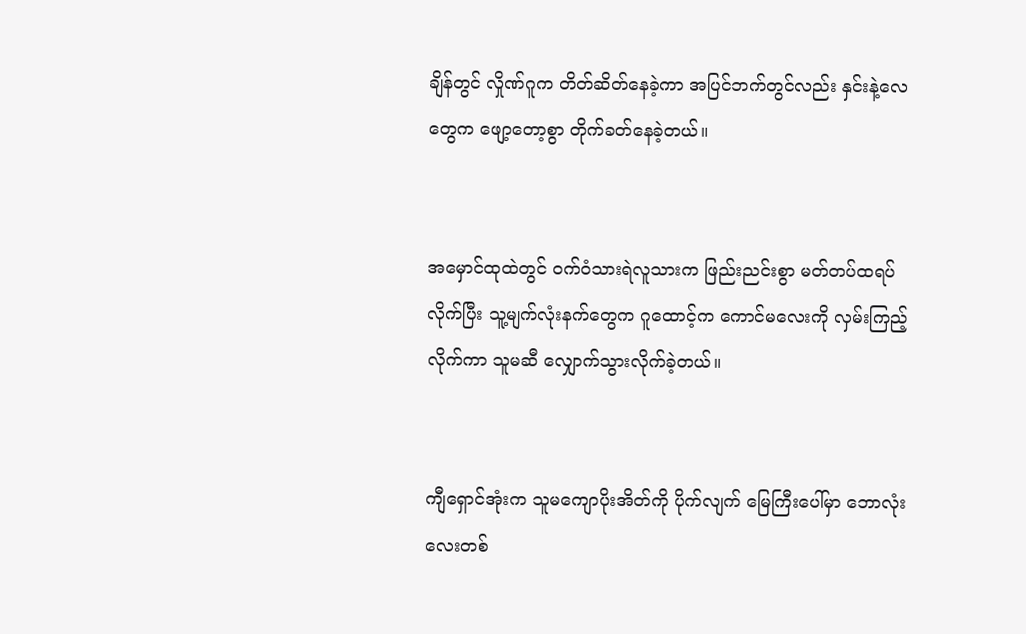ချိန်တွင် လှိုဏ်ဂူက တိတ်ဆိတ်နေခဲ့ကာ အပြင်ဘက်တွင်လည်း နှင်းနဲ့လေတွေက ဖျော့တော့စွာ တိုက်ခတ်နေခဲ့တယ်။


အမှောင်ထုထဲတွင် ဝက်ဝံသားရဲလူသားက ဖြည်းညင်းစွာ မတ်တပ်ထရပ်လိုက်ပြီး သူ့မျက်လုံးနက်တွေက ဂူထောင့်က ကောင်မလေးကို လှမ်းကြည့်လိုက်ကာ သူမဆီ လျှောက်သွားလိုက်ခဲ့တယ်။


ကျီရှောင်အုံးက သူမကျောပိုးအိတ်ကို ပိုက်လျက် မြေကြီးပေါ်မှာ ဘောလုံးလေးတစ်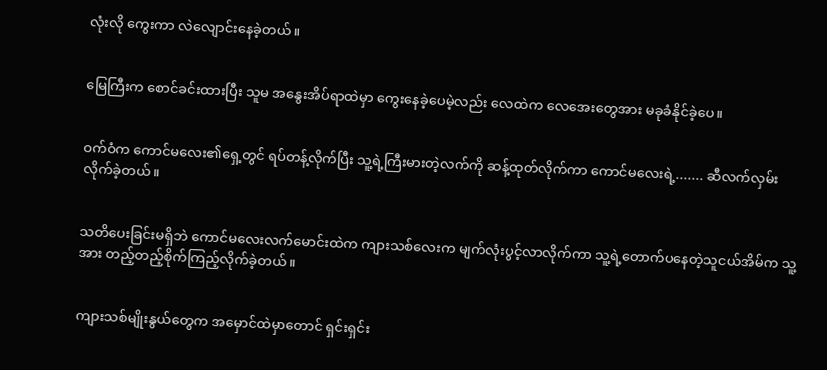လုံးလို ကွေးကာ လဲလျောင်းနေခဲ့တယ်။


မြေကြီးက စောင်ခင်းထားပြီး သူမ အနွေးအိပ်ရာထဲမှာ ကွေးနေခဲ့ပေမဲ့လည်း လေထဲက လေအေးတွေအား မခုခံနိုင်ခဲ့ပေ။


ဝက်ဝံက ကောင်မလေး၏ရှေ့တွင် ရပ်တန့်လိုက်ပြီး သူ့ရဲ့ကြီးမားတဲ့လက်ကို ဆန့်ထုတ်လိုက်ကာ ကောင်မလေးရဲ့....... ဆီလက်လှမ်းလိုက်ခဲ့တယ်။


သတိပေးခြင်းမရှိဘဲ ကောင်မလေးလက်မောင်းထဲက ကျားသစ်လေးက မျက်လုံးပွင့်လာလိုက်ကာ သူ့ရဲ့တောက်ပနေတဲ့သူငယ်အိမ်က သူ့အား တည့်တည့်စိုက်ကြည့်လိုက်ခဲ့တယ်။


ကျားသစ်မျိုးနွယ်တွေက အမှောင်ထဲမှာတောင် ရှင်းရှင်း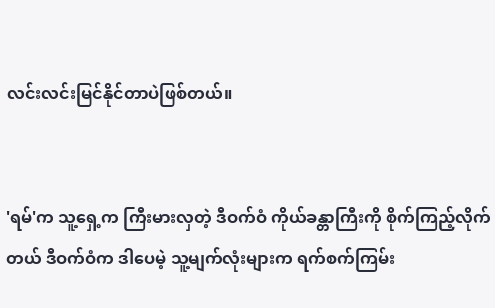လင်းလင်းမြင်နိုင်တာပဲဖြစ်တယ်။


'ရမ်'က သူ့ရှေ့က ကြီးမားလှတဲ့ ဒီဝက်ဝံ ကိုယ်ခန္တာကြီးကို စိုက်ကြည့်လိုက်တယ် ဒီဝက်ဝံက ဒါပေမဲ့ သူ့မျက်လုံးများက ရက်စက်ကြမ်း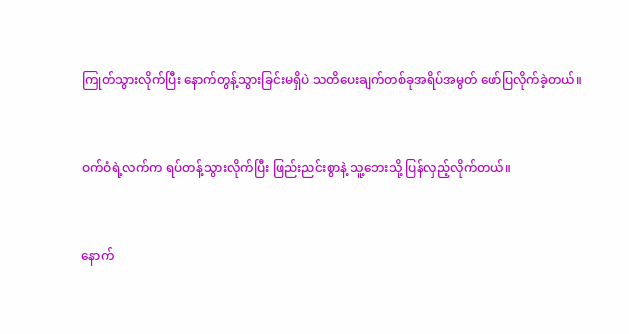ကြုတ်သွားလိုက်ပြီး နောက်တွန့်သွားခြင်းမရှိပဲ သတိပေးချက်တစ်ခုအရိပ်အမွတ် ဖော်ပြလိုက်ခဲ့တယ်။


ဝက်ဝံရဲ့လက်က ရပ်တန့်သွားလိုက်ပြီး ဖြည်းညင်းစွာနဲ့ သူ့ဘေးသို့ ပြန်လှည့်လိုက်တယ်။


နောက်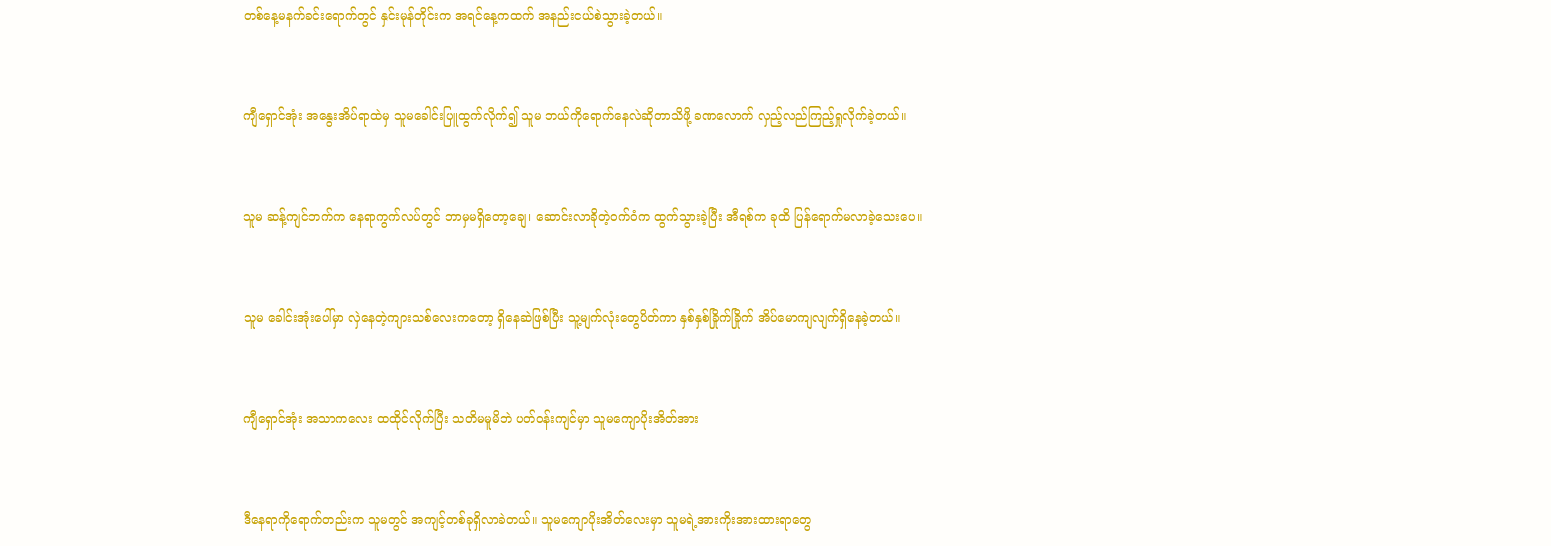တစ်နေ့မနက်ခင်းရောက်တွင် နှင်းမုန်တိုင်းက အရင်နေ့ကထက် အနည်းငယ်စဲသွားခဲ့တယ်။


ကျီရှောင်အုံး အနွေးအိပ်ရာထဲမှ သူမခေါင်းပြူထွက်လိုက်၍ သူမ ဘယ်ကိုရောက်နေလဲဆိုတာသိဖို့ ခဏလောက် လှည့်လည်ကြည့်ရှုလိုက်ခဲ့တယ်။


သူမ ဆန့်ကျင်ဘက်က နေရာကွက်လပ်တွင် ဘာမှမရှိတော့ချေ၊ ဆောင်းလာခိုတဲ့ဝက်ဝံက ထွက်သွားခဲ့ပြီး အီရစ်က ခုထိ ပြန်ရောက်မလာခဲ့သေးပေ။


သူမ ခေါင်းအုံးပေါ်မှာ လှဲနေတဲ့ကျားသစ်လေးကတော့ ရှိနေဆဲဖြစ်ပြီး သူ့မျက်လုံးတွေပိတ်ကာ နှစ်နှစ်ခြိုက်ခြိုက် အိပ်မောကျလျက်ရှိနေခဲ့တယ်။


ကျီရှောင်အုံး အသာကလေး ထထိုင်လိုက်ပြီး သတိမမူမိဘဲ ပတ်ဝန်းကျင်မှာ သူမကျောပိုးအိတ်အား


ဒီနေရာကိုရောက်တည်းက သူမတွင် အကျင့်တစ်ခုရှိလာခဲတယ်။ သူမကျောပိုးအိတ်လေးမှာ သူမရဲ့အားကိုးအားထားရာတွေ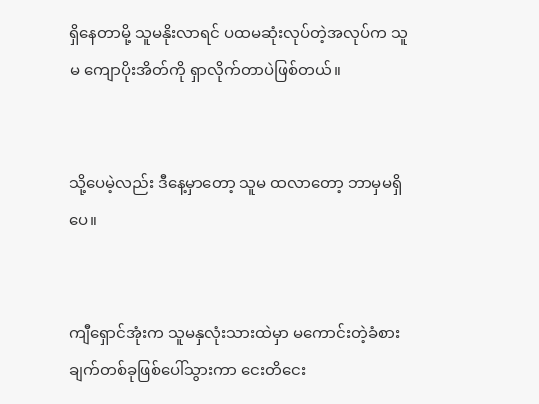ရှိနေတာမို့ သူမနိုးလာရင် ပထမဆုံးလုပ်တဲ့အလုပ်က သူမ ကျောပိုးအိတ်ကို ရှာလိုက်တာပဲဖြစ်တယ်။


သို့ပေမဲ့လည်း ဒီနေ့မှာတော့ သူမ ထလာတော့ ဘာမှမရှိပေ။


ကျီရှောင်အုံးက သူမနှလုံးသားထဲမှာ မကောင်းတဲ့ခံစားချက်တစ်ခုဖြစ်ပေါ်သွားကာ ငေးတိငေး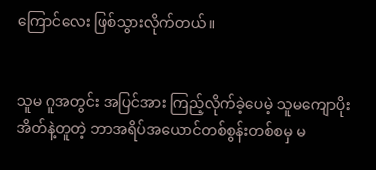ကြောင်လေး ဖြစ်သွားလိုက်တယ်။


သူမ ဂူအတွင်း အပြင်အား ကြည့်လိုက်ခဲ့ပေမဲ့ သူမကျောပိုးအိတ်နဲ့တူတဲ့ ဘာအရိပ်အယောင်တစ်စွန်းတစ်စမှ မ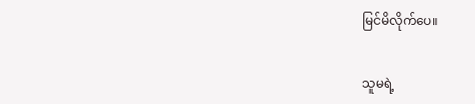မြင်မိလိုက်ပေ။


သူမရဲ့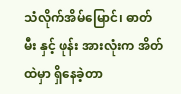သံလိုက်အိမ်မြောင်၊ ဓာတ်မီး နှင့် ဖုန်း အားလုံးက အိတ်ထဲမှာ ရှိနေခဲ့တာ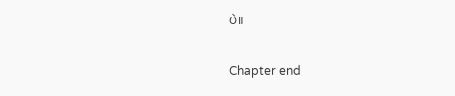ပဲ။


Chapter end